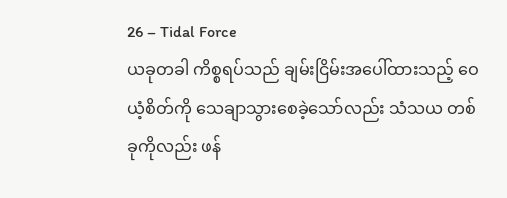26 – Tidal Force
ယခုတခါ ကိစ္စရပ်သည် ချမ်းငြိမ်းအပေါ်ထားသည့် ဝေယံ့စိတ်ကို သေချာသွားစေခဲ့သော်လည်း သံသယ တစ်ခုကိုလည်း ဖန်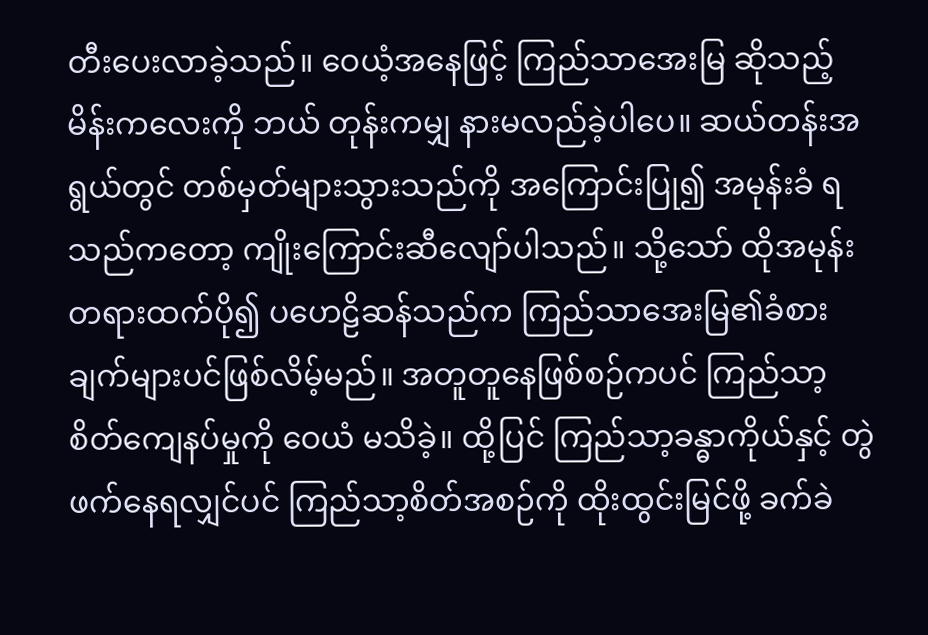တီးပေးလာခဲ့သည်။ ဝေယံ့အနေဖြင့် ကြည်သာအေးမြ ဆိုသည့် မိန်းကလေးကို ဘယ် တုန်းကမျှ နားမလည်ခဲ့ပါပေ။ ဆယ်တန်းအရွယ်တွင် တစ်မှတ်များသွားသည်ကို အကြောင်းပြု၍ အမုန်းခံ ရသည်ကတော့ ကျိုးကြောင်းဆီလျော်ပါသည်။ သို့သော် ထိုအမုန်းတရားထက်ပို၍ ပဟေဠိဆန်သည်က ကြည်သာအေးမြ၏ခံစားချက်များပင်ဖြစ်လိမ့်မည်။ အတူတူနေဖြစ်စဉ်ကပင် ကြည်သာ့စိတ်ကျေနပ်မှုကို ဝေယံ မသိခဲ့။ ထို့ပြင် ကြည်သာ့ခန္ဓာကိုယ်နှင့် တွဲဖက်နေရလျှင်ပင် ကြည်သာ့စိတ်အစဉ်ကို ထိုးထွင်းမြင်ဖို့ ခက်ခဲ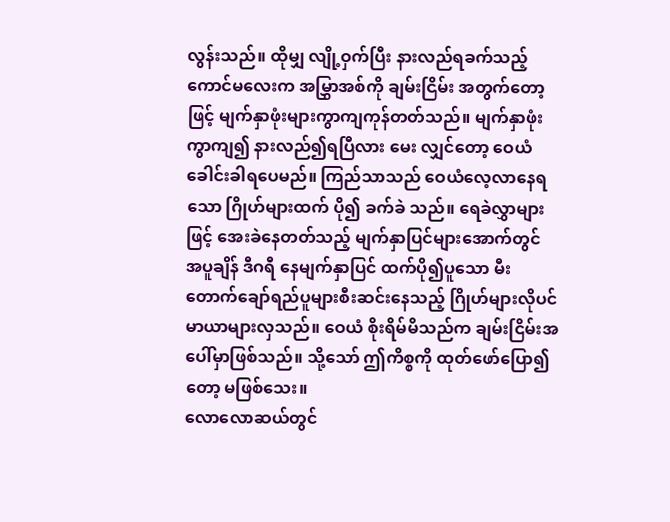လွန်းသည်။ ထိုမျှ လျို့ဝှက်ပြီး နားလည်ရခက်သည့် ကောင်မလေးက အမြွှာအစ်ကို ချမ်းငြိမ်း အတွက်တော့ဖြင့် မျက်နှာဖုံးများကွာကျကုန်တတ်သည်။ မျက်နှာဖုံးကွာကျ၍ နားလည်၍ရပြီလား မေး လျှင်တော့ ဝေယံ ခေါင်းခါရပေမည်။ ကြည်သာသည် ဝေယံလေ့လာနေရသော ဂြိုဟ်များထက် ပို၍ ခက်ခဲ သည်။ ရေခဲလွှာများဖြင့် အေးခဲနေတတ်သည့် မျက်နှာပြင်များအောက်တွင် အပူချိန် ဒီဂရီ နေမျက်နှာပြင် ထက်ပို၍ပူသော မီးတောက်ချော်ရည်ပူများစီးဆင်းနေသည့် ဂြိုဟ်များလိုပင် မာယာများလှသည်။ ဝေယံ စိုးရိမ်မိသည်က ချမ်းငြိမ်းအပေါ်မှာဖြစ်သည်။ သို့သော် ဤကိစ္စကို ထုတ်ဖော်ပြော၍တော့ မဖြစ်သေး။
လောလောဆယ်တွင်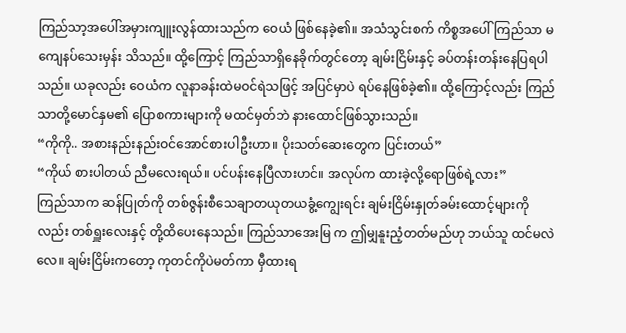ကြည်သာ့အပေါ်အမှားကျူးလွန်ထားသည်က ဝေယံ ဖြစ်နေခဲ့၏။ အသံသွင်းစက် ကိစ္စအပေါ် ကြည်သာ မကျေနပ်သေးမှန်း သိသည်။ ထို့ကြောင့် ကြည်သာရှိနေခိုက်တွင်တော့ ချမ်းငြိမ်းနှင့် ခပ်တန်းတန်းနေပြရပါသည်။ ယခုလည်း ဝေယံက လူနာခန်းထဲမဝင်ရဲသဖြင့် အပြင်မှာပဲ ရပ်နေဖြစ်ခဲ့၏။ ထို့ကြောင့်လည်း ကြည်သာတို့မောင်နှမ၏ ပြောစကားများကို မထင်မှတ်ဘဲ နားထောင်ဖြစ်သွားသည်။
“ကိုကို.. အစားနည်းနည်းဝင်အောင်စားပါဦးဟာ။ ပိုးသတ်ဆေးတွေက ပြင်းတယ်”
“ကိုယ် စားပါတယ် ညီမလေးရယ်။ ပင်ပန်းနေပြီလားဟင်။ အလုပ်က ထားခဲ့လို့ရောဖြစ်ရဲ့လား”
ကြည်သာက ဆန်ပြုတ်ကို တစ်ဇွန်းစီသေချာတယုတယခွံ့ကျွေးရင်း ချမ်းငြိမ်းနှုတ်ခမ်းထောင့်များကို လည်း တစ်ရှူးလေးနှင့် တို့ထိပေးနေသည်။ ကြည်သာအေးမြ က ဤမျှနူးညံ့တတ်မည်ဟု ဘယ်သူ ထင်မလဲ လေ။ ချမ်းငြိမ်းကတော့ ကုတင်ကိုပဲမတ်ကာ မှီထားရ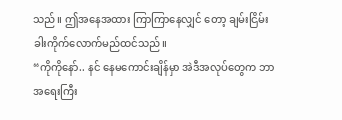သည်။ ဤအနေအထား ကြာကြာနေလျှင် တော့ ချမ်းငြိမ်း ခါးကိုက်လောက်မည်ထင်သည်။
“ကိုကိုနော်.. နင် နေမကောင်းချိန်မှာ အဲဒီအလုပ်တွေက ဘာအရေးကြီး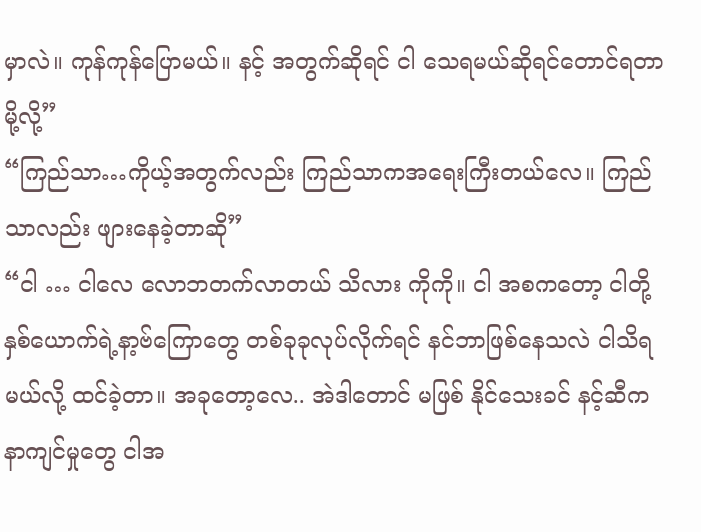မှာလဲ။ ကုန်ကုန်ပြောမယ်။ နင့် အတွက်ဆိုရင် ငါ သေရမယ်ဆိုရင်တောင်ရတာမို့လို့”
“ကြည်သာ…ကိုယ့်အတွက်လည်း ကြည်သာကအရေးကြီးတယ်လေ။ ကြည်သာလည်း ဖျားနေခဲ့တာဆို”
“ငါ … ငါလေ လောဘတက်လာတယ် သိလား ကိုကို။ ငါ အစကတော့ ငါတို့နှစ်ယောက်ရဲ့နာ့ဗ်ကြောတွေ တစ်ခုခုလုပ်လိုက်ရင် နင်ဘာဖြစ်နေသလဲ ငါသိရမယ်လို့ ထင်ခဲ့တာ။ အခုတော့လေ.. အဲဒါတောင် မဖြစ် နိုင်သေးခင် နင့်ဆီက နာကျင်မှုတွေ ငါအ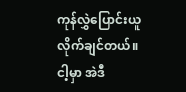ကုန်လွှဲပြောင်းယူလိုက်ချင်တယ်။ ငါ့မှာ အဲဒီ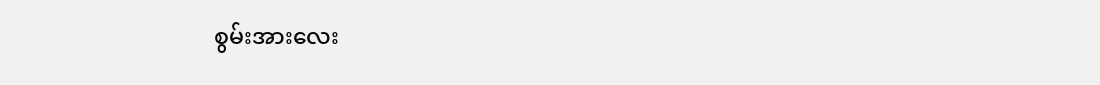စွမ်းအားလေး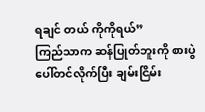ရချင် တယ် ကိုကိုရယ်”
ကြည်သာက ဆန်ပြုတ်ဘူးကို စားပွဲပေါ်တင်လိုက်ပြီး ချမ်းငြိမ်း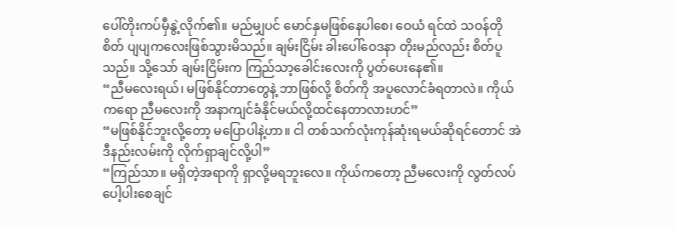ပေါ်တိုးကပ်မှီနွဲ့လိုက်၏။ မည်မျှပင် မောင်နှမဖြစ်နေပါစေ၊ ဝေယံ ရင်ထဲ သဝန်တိုစိတ် ပျပျကလေးဖြစ်သွားမိသည်။ ချမ်းငြိမ်း ခါးပေါ်ဝေဒနာ တိုးမည်လည်း စိတ်ပူသည်။ သို့သော် ချမ်းငြိမ်းက ကြည်သာ့ခေါင်းလေးကို ပွတ်ပေးနေ၏။
“ညီမလေးရယ်၊ မဖြစ်နိုင်တာတွေနဲ့ ဘာဖြစ်လို့ စိတ်ကို အပူလောင်ခံရတာလဲ။ ကိုယ်ကရော ညီမလေးကို အနာကျင်ခံနိုင်မယ်လို့ထင်နေတာလားဟင်”
“မဖြစ်နိုင်ဘူးလို့တော့ မပြောပါနဲ့ဟာ။ ငါ တစ်သက်လုံးကုန်ဆုံးရမယ်ဆိုရင်တောင် အဲဒီနည်းလမ်းကို လိုက်ရှာချင်လို့ပါ”
“ကြည်သာ။ မရှိတဲ့အရာကို ရှာလို့မရဘူးလေ။ ကိုယ်ကတော့ ညီမလေးကို လွတ်လပ်ပေါ့ပါးစေချင်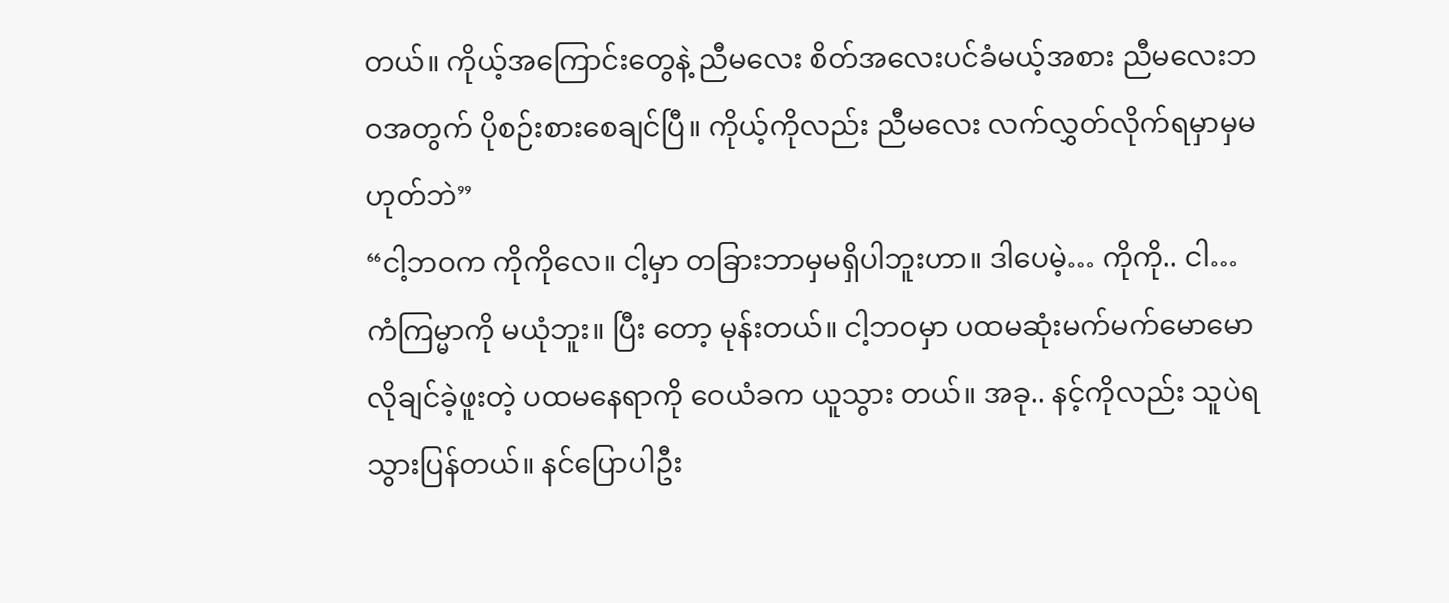တယ်။ ကိုယ့်အကြောင်းတွေနဲ့ ညီမလေး စိတ်အလေးပင်ခံမယ့်အစား ညီမလေးဘဝအတွက် ပိုစဉ်းစားစေချင်ပြီ။ ကိုယ့်ကိုလည်း ညီမလေး လက်လွှတ်လိုက်ရမှာမှမဟုတ်ဘဲ”
“ငါ့ဘဝက ကိုကိုလေ။ ငါ့မှာ တခြားဘာမှမရှိပါဘူးဟာ။ ဒါပေမဲ့… ကိုကို.. ငါ… ကံကြမ္မာကို မယုံဘူး။ ပြီး တော့ မုန်းတယ်။ ငါ့ဘဝမှာ ပထမဆုံးမက်မက်မောမောလိုချင်ခဲ့ဖူးတဲ့ ပထမနေရာကို ဝေယံခက ယူသွား တယ်။ အခု.. နင့်ကိုလည်း သူပဲရသွားပြန်တယ်။ နင်ပြောပါဦး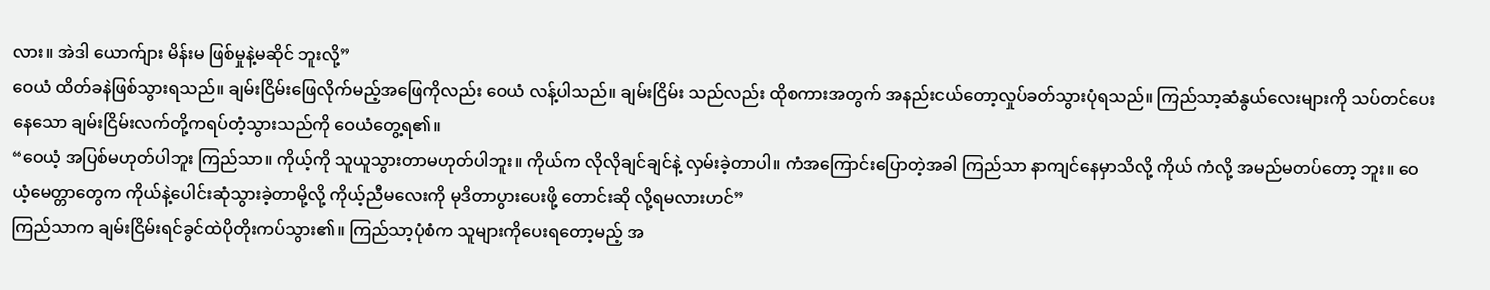လား။ အဲဒါ ယောက်ျား မိန်းမ ဖြစ်မှုနဲ့မဆိုင် ဘူးလို့”
ဝေယံ ထိတ်ခနဲဖြစ်သွားရသည်။ ချမ်းငြိမ်းဖြေလိုက်မည့်အဖြေကိုလည်း ဝေယံ လန့်ပါသည်။ ချမ်းငြိမ်း သည်လည်း ထိုစကားအတွက် အနည်းငယ်တော့လှုပ်ခတ်သွားပုံရသည်။ ကြည်သာ့ဆံနွယ်လေးများကို သပ်တင်ပေးနေသော ချမ်းငြိမ်းလက်တို့ကရပ်တံ့သွားသည်ကို ဝေယံတွေ့ရ၏။
“ဝေယံ့ အပြစ်မဟုတ်ပါဘူး ကြည်သာ။ ကိုယ့်ကို သူယူသွားတာမဟုတ်ပါဘူး။ ကိုယ်က လိုလိုချင်ချင်နဲ့ လှမ်းခဲ့တာပါ။ ကံအကြောင်းပြောတဲ့အခါ ကြည်သာ နာကျင်နေမှာသိလို့ ကိုယ် ကံလို့ အမည်မတပ်တော့ ဘူး။ ဝေယံ့မေတ္တာတွေက ကိုယ်နဲ့ပေါင်းဆုံသွားခဲ့တာမို့လို့ ကိုယ့်ညီမလေးကို မုဒိတာပွားပေးဖို့ တောင်းဆို လို့ရမလားဟင်”
ကြည်သာက ချမ်းငြိမ်းရင်ခွင်ထဲပိုတိုးကပ်သွား၏။ ကြည်သာ့ပုံစံက သူများကိုပေးရတော့မည့် အ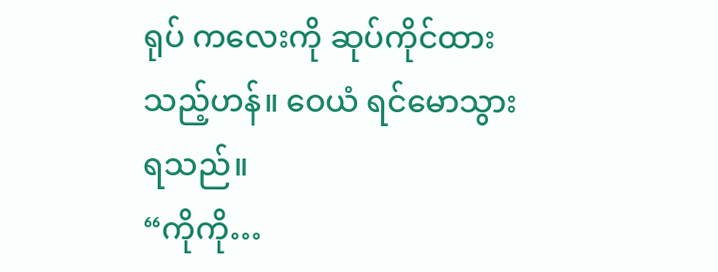ရုပ် ကလေးကို ဆုပ်ကိုင်ထားသည့်ဟန်။ ဝေယံ ရင်မောသွားရသည်။
“ကိုကို…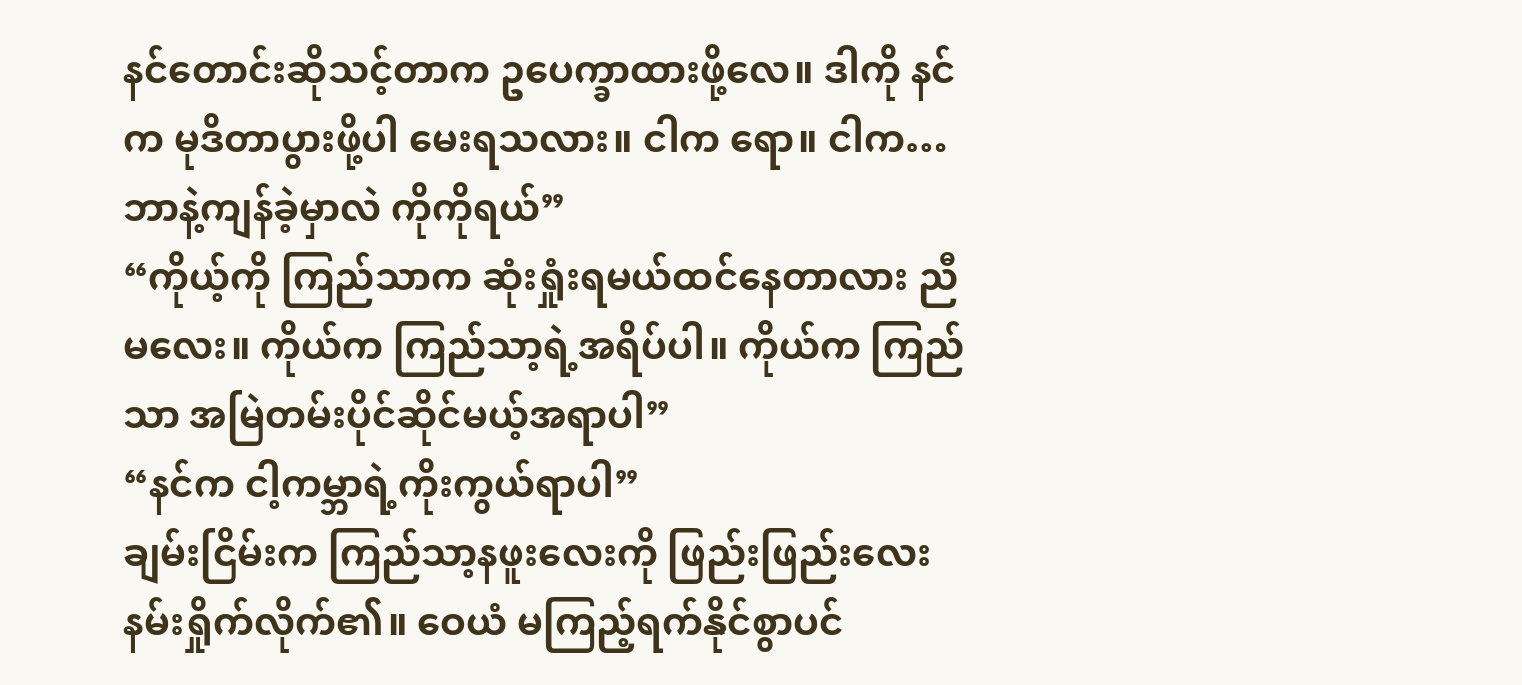နင်တောင်းဆိုသင့်တာက ဥပေက္ခာထားဖို့လေ။ ဒါကို နင်က မုဒိတာပွားဖို့ပါ မေးရသလား။ ငါက ရော။ ငါက… ဘာနဲ့ကျန်ခဲ့မှာလဲ ကိုကိုရယ်”
“ကိုယ့်ကို ကြည်သာက ဆုံးရှုံးရမယ်ထင်နေတာလား ညီမလေး။ ကိုယ်က ကြည်သာ့ရဲ့အရိပ်ပါ။ ကိုယ်က ကြည်သာ အမြဲတမ်းပိုင်ဆိုင်မယ့်အရာပါ”
“နင်က ငါ့ကမ္ဘာရဲ့ကိုးကွယ်ရာပါ”
ချမ်းငြိမ်းက ကြည်သာ့နဖူးလေးကို ဖြည်းဖြည်းလေးနမ်းရှိုက်လိုက်၏။ ဝေယံ မကြည့်ရက်နိုင်စွာပင်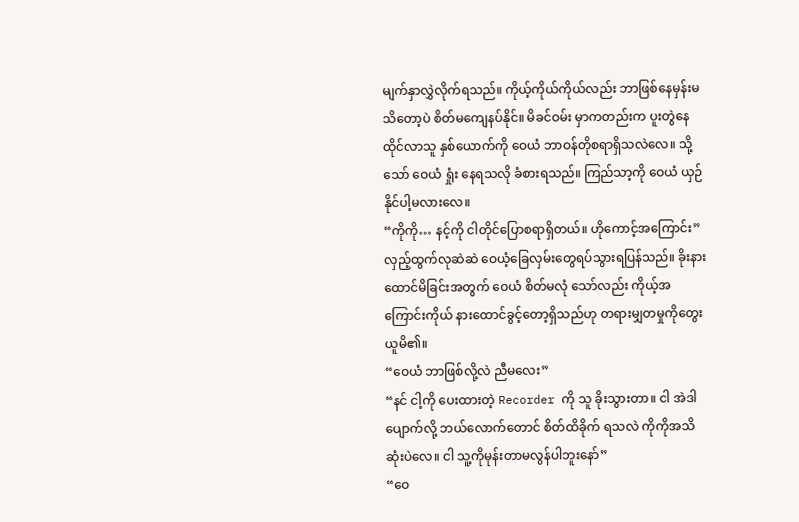မျက်နှာလွှဲလိုက်ရသည်။ ကိုယ့်ကိုယ်ကိုယ်လည်း ဘာဖြစ်နေမှန်းမသိတော့ပဲ စိတ်မကျေနပ်နိုင်။ မိခင်ဝမ်း မှာကတည်းက ပူးတွဲနေထိုင်လာသူ နှစ်ယောက်ကို ဝေယံ ဘာဝန်တိုစရာရှိသလဲလေ။ သို့သော် ဝေယံ ရှုံး နေရသလို ခံစားရသည်။ ကြည်သာ့ကို ဝေယံ ယှဉ်နိုင်ပါ့မလားလေ။
“ကိုကို… နင့်ကို ငါတိုင်ပြောစရာရှိတယ်။ ဟိုကောင့်အကြောင်း”
လှည့်ထွက်လုဆဲဆဲ ဝေယံ့ခြေလှမ်းတွေရပ်သွားရပြန်သည်။ ခိုးနားထောင်မိခြင်းအတွက် ဝေယံ စိတ်မလုံ သော်လည်း ကိုယ့်အကြောင်းကိုယ် နားထောင်ခွင့်တော့ရှိသည်ဟု တရားမျှတမှုကိုတွေးယူမိ၏။
“ဝေယံ ဘာဖြစ်လို့လဲ ညီမလေး”
“နင် ငါ့ကို ပေးထားတဲ့ Recorder ကို သူ ခိုးသွားတာ။ ငါ အဲဒါပျောက်လို့ ဘယ်လောက်တောင် စိတ်ထိခိုက် ရသလဲ ကိုကိုအသိဆုံးပဲလေ။ ငါ သူ့ကိုမုန်းတာမလွန်ပါဘူးနော်”
“ဝေ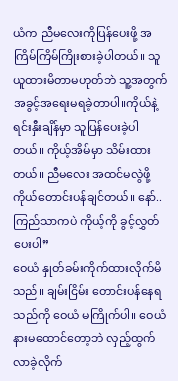ယံက ညီမလေးကိုပြန်ပေးဖို့ အကြိမ်ကြိမ်ကြိုးစားခဲ့ပါတယ်။ သူယူထားမိတာမဟုတ်ဘဲ သူ့အတွက် အခွင့်အရေးမရခဲ့တာပါ။ကိုယ်နဲ့ ရင်းနှီးချိန်မှာ သူပြန်ပေးခဲ့ပါတယ်။ ကိုယ့်အိမ်မှာ သိမ်းထားတယ်။ ညီမလေး အထင်မလွဲဖို့ ကိုယ်တောင်းပန်ချင်တယ်။ နော်.. ကြည်သာကပဲ ကိုယ့်ကို ခွင့်လွှတ်ပေးပါ”
ဝေယံ နှုတ်ခမ်းကိုက်ထားလိုက်မိသည်။ ချမ်းငြိမ်း တောင်းပန်နေရသည်ကို ဝေယံ မကြိုက်ပါ။ ဝေယံ နားမထောင်တော့ဘဲ လှည့်ထွက်လာခဲ့လိုက်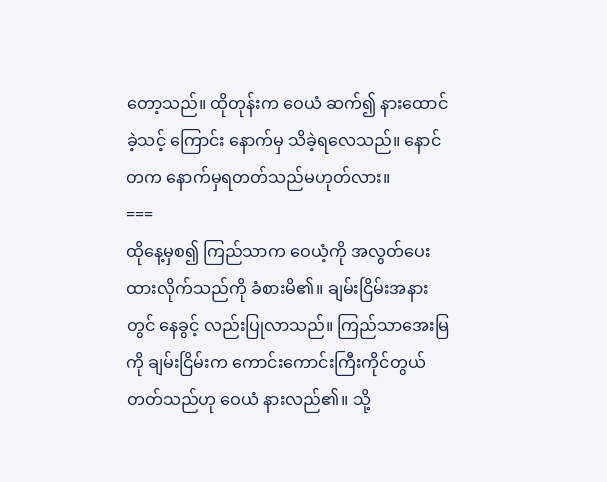တော့သည်။ ထိုတုန်းက ဝေယံ ဆက်၍ နားထောင်ခဲ့သင့် ကြောင်း နောက်မှ သိခဲ့ရလေသည်။ နောင်တက နောက်မှရတတ်သည်မဟုတ်လား။
===
ထိုနေ့မှစ၍ ကြည်သာက ဝေယံ့ကို အလွတ်ပေးထားလိုက်သည်ကို ခံစားမိ၏။ ချမ်းငြိမ်းအနားတွင် နေခွင့် လည်းပြုလာသည်။ ကြည်သာအေးမြကို ချမ်းငြိမ်းက ကောင်းကောင်းကြီးကိုင်တွယ်တတ်သည်ဟု ဝေယံ နားလည်၏။ သို့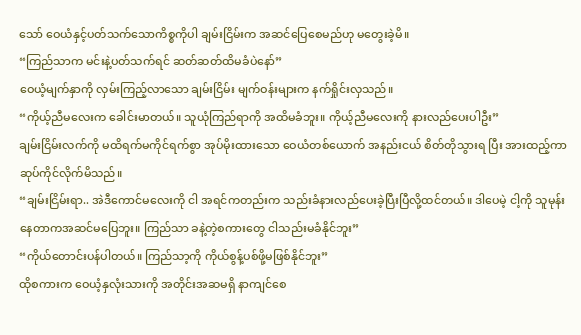သော် ဝေယံနှင့်ပတ်သက်သောကိစ္စကိုပါ ချမ်းငြိမ်းက အဆင်ပြေစေမည်ဟု မတွေးခဲ့မိ။
“ကြည်သာက မင်းနဲ့ပတ်သက်ရင် ဆတ်ဆတ်ထိမခံပဲနော်”
ဝေယံ့မျက်နှာကို လှမ်းကြည့်လာသော ချမ်းငြိမ်း မျက်ဝန်းများက နက်ရှိုင်းလှသည်။
“ကိုယ့်ညီမလေးက ခေါင်းမာတယ်။ သူယုံကြည်ရာကို အထိမခံဘူး။ ကိုယ့်ညီမလေးကို နားလည်ပေးပါဦး”
ချမ်းငြိမ်းလက်ကို မထိရက်မကိုင်ရက်စွာ အုပ်မိုးထားသော ဝေယံတစ်ယောက် အနည်းငယ် စိတ်တိုသွားရ ပြီး အားထည့်ကာ ဆုပ်ကိုင်လိုက်မိသည်။
“ချမ်းငြိမ်းရာ.. အဲဒီကောင်မလေးကို ငါ အရင်ကတည်းက သည်းခံနားလည်ပေးခဲ့ပြီးပြီလို့ထင်တယ်။ ဒါပေမဲ့ ငါ့ကို သူမုန်းနေတာကအဆင်မပြေဘူး။ ကြည်သာ ခနဲ့တဲ့စကားတွေ ငါသည်းမခံနိုင်ဘူး”
“ကိုယ်တောင်းပန်ပါတယ်။ ကြည်သာ့ကို ကိုယ်စွန့်ပစ်ဖို့မဖြစ်နိုင်ဘူး”
ထိုစကားက ဝေယံ့နှလုံးသားကို အတိုင်းအဆမရှိ နာကျင်စေ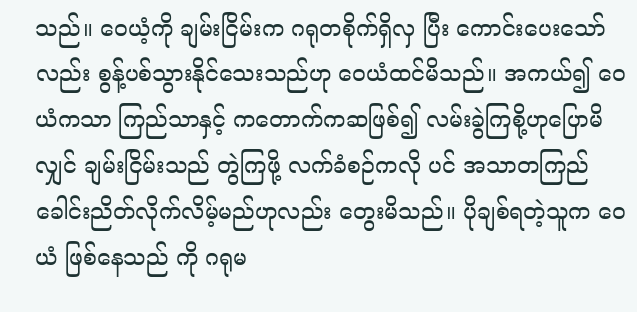သည်။ ဝေယံ့ကို ချမ်းငြိမ်းက ဂရုတစိုက်ရှိလှ ပြီး ကောင်းပေးသော်လည်း စွန့်ပစ်သွားနိုင်သေးသည်ဟု ဝေယံထင်မိသည်။ အကယ်၍ ဝေယံကသာ ကြည်သာနှင့် ကတောက်ကဆဖြစ်၍ လမ်းခွဲကြစို့ဟုပြောမိလျှင် ချမ်းငြိမ်းသည် တွဲကြဖို့ လက်ခံစဉ်ကလို ပင် အသာတကြည်ခေါင်းညိတ်လိုက်လိမ့်မည်ဟုလည်း တွေးမိသည်။ ပိုချစ်ရတဲ့သူက ဝေယံ ဖြစ်နေသည် ကို ဂရုမ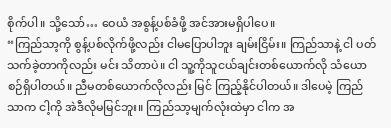စိုက်ပါ။ သို့သော်… ဝေယံ အစွန့်ပစ်ခံဖို့ အင်အားမရှိပါပေ။
“ကြည်သာ့ကို စွန့်ပစ်လိုက်ဖို့လည်း ငါမပြောပါဘူး ချမ်းငြိမ်း။ ကြည်သာနဲ့ ငါ ပတ်သက်ခဲ့တာကိုလည်း မင်း သိတာပဲ။ ငါ သူ့ကိုသူငယ်ချင်းတစ်ယောက်လို သံယောစဉ်ရှိပါတယ်။ ညီမတစ်ယောက်လိုလည်း မြင် ကြည့်နိုင်ပါတယ်။ ဒါပေမဲ့ ကြည်သာက ငါ့ကို အဲဒီလိုမမြင်ဘူး။ ကြည်သာ့မျက်လုံးထဲမှာ ငါက အ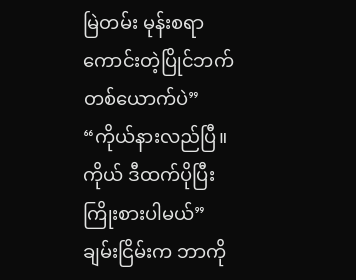မြဲတမ်း မုန်းစရာကောင်းတဲ့ပြိုင်ဘက်တစ်ယောက်ပဲ”
“ကိုယ်နားလည်ပြီ။ ကိုယ် ဒီထက်ပိုပြီး ကြိုးစားပါမယ်”
ချမ်းငြိမ်းက ဘာကို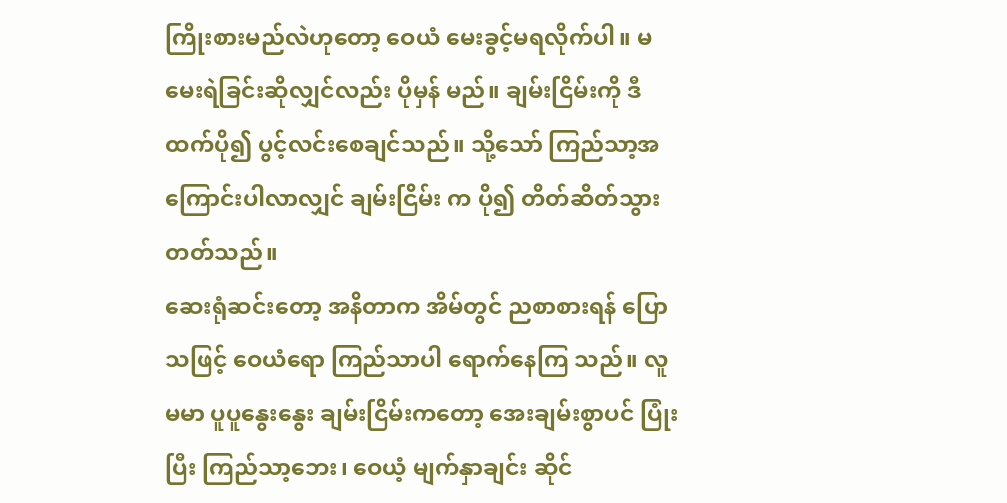ကြိုးစားမည်လဲဟုတော့ ဝေယံ မေးခွင့်မရလိုက်ပါ။ မမေးရဲခြင်းဆိုလျှင်လည်း ပိုမှန် မည်။ ချမ်းငြိမ်းကို ဒီထက်ပို၍ ပွင့်လင်းစေချင်သည်။ သို့သော် ကြည်သာ့အကြောင်းပါလာလျှင် ချမ်းငြိမ်း က ပို၍ တိတ်ဆိတ်သွားတတ်သည်။
ဆေးရုံဆင်းတော့ အနိတာက အိမ်တွင် ညစာစားရန် ပြောသဖြင့် ဝေယံရော ကြည်သာပါ ရောက်နေကြ သည်။ လူမမာ ပူပူနွေးနွေး ချမ်းငြိမ်းကတော့ အေးချမ်းစွာပင် ပြုံးပြီး ကြည်သာ့ဘေး၊ ဝေယံ့ မျက်နှာချင်း ဆိုင်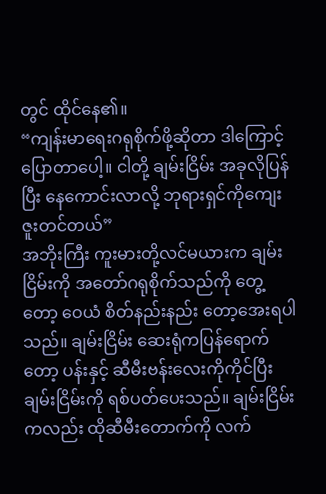တွင် ထိုင်နေ၏။
“ကျန်းမာရေးဂရုစိုက်ဖို့ဆိုတာ ဒါကြောင့်ပြောတာပေါ့။ ငါတို့ ချမ်းငြိမ်း အခုလိုပြန်ပြီး နေကောင်းလာလို့ ဘုရားရှင်ကိုကျေးဇူးတင်တယ်”
အဘိုးကြီး ကူးမားတို့လင်မယားက ချမ်းငြိမ်းကို အတော်ဂရုစိုက်သည်ကို တွေ့တော့ ဝေယံ စိတ်နည်းနည်း တော့အေးရပါသည်။ ချမ်းငြိမ်း ဆေးရုံကပြန်ရောက်တော့ ပန်းနှင့် ဆီမီးဗန်းလေးကိုကိုင်ပြီး ချမ်းငြိမ်းကို ရစ်ပတ်ပေးသည်။ ချမ်းငြိမ်းကလည်း ထိုဆီမီးတောက်ကို လက်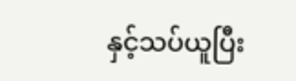နှင့်သပ်ယူပြီး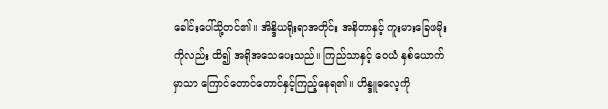ခေါင်းပေါ်သို့တင်၏။ အိန္ဒိယရိုးရာအတိုင်း အနိတာနှင့် ကူးမားခြေဖမိုးကိုလည်း ထိ၍ အရိုအသေပေးသည်။ ကြည်သာနှင့် ဝေယံ နှစ်ယောက်မှာသာ ကြောင်တောင်တောင်နှင့်ကြည့်နေရ၏။ ဟိန္ဒူဓလေ့ကို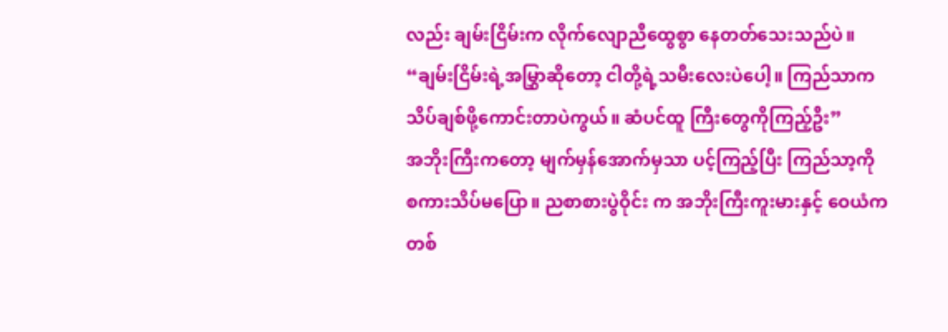လည်း ချမ်းငြိမ်းက လိုက်လျောညီထွေစွာ နေတတ်သေးသည်ပဲ။
“ချမ်းငြိမ်းရဲ့အမြွှာဆိုတော့ ငါတို့ရဲ့သမီးလေးပဲပေါ့။ ကြည်သာက သိပ်ချစ်ဖို့ကောင်းတာပဲကွယ်။ ဆံပင်ထူ ကြီးတွေကိုကြည့်ဦး”
အဘိုးကြီးကတော့ မျက်မှန်အောက်မှသာ ပင့်ကြည့်ပြီး ကြည်သာ့ကို စကားသိပ်မပြော။ ညစာစားပွဲဝိုင်း က အဘိုးကြီးကူးမားနှင့် ဝေယံက တစ်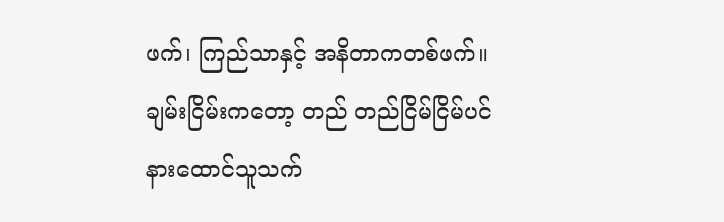ဖက်၊ ကြည်သာနှင့် အနိတာကတစ်ဖက်။ ချမ်းငြိမ်းကတော့ တည် တည်ငြိမ်ငြိမ်ပင် နားထောင်သူသက်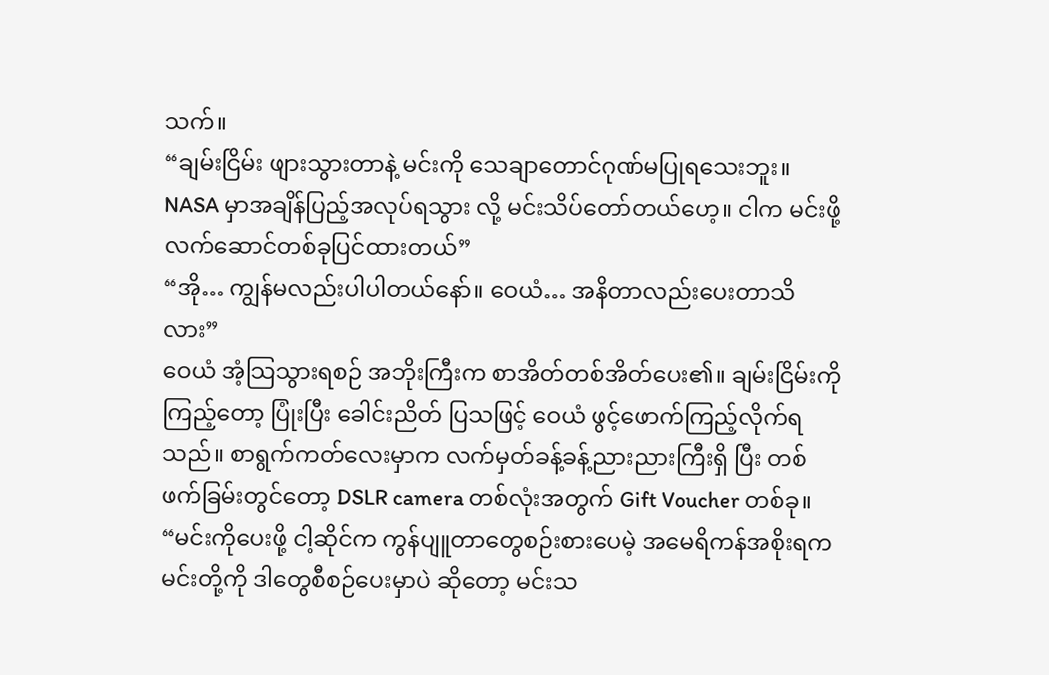သက်။
“ချမ်းငြိမ်း ဖျားသွားတာနဲ့ မင်းကို သေချာတောင်ဂုဏ်မပြုရသေးဘူး။ NASA မှာအချိန်ပြည့်အလုပ်ရသွား လို့ မင်းသိပ်တော်တယ်ဟေ့။ ငါက မင်းဖို့လက်ဆောင်တစ်ခုပြင်ထားတယ်”
“အို… ကျွန်မလည်းပါပါတယ်နော်။ ဝေယံ… အနိတာလည်းပေးတာသိလား”
ဝေယံ အံ့သြသွားရစဉ် အဘိုးကြီးက စာအိတ်တစ်အိတ်ပေး၏။ ချမ်းငြိမ်းကိုကြည့်တော့ ပြုံးပြီး ခေါင်းညိတ် ပြသဖြင့် ဝေယံ ဖွင့်ဖောက်ကြည့်လိုက်ရသည်။ စာရွက်ကတ်လေးမှာက လက်မှတ်ခန့်ခန့်ညားညားကြီးရှိ ပြီး တစ်ဖက်ခြမ်းတွင်တော့ DSLR camera တစ်လုံးအတွက် Gift Voucher တစ်ခု။
“မင်းကိုပေးဖို့ ငါ့ဆိုင်က ကွန်ပျူတာတွေစဉ်းစားပေမဲ့ အမေရိကန်အစိုးရက မင်းတို့ကို ဒါတွေစီစဉ်ပေးမှာပဲ ဆိုတော့ မင်းသ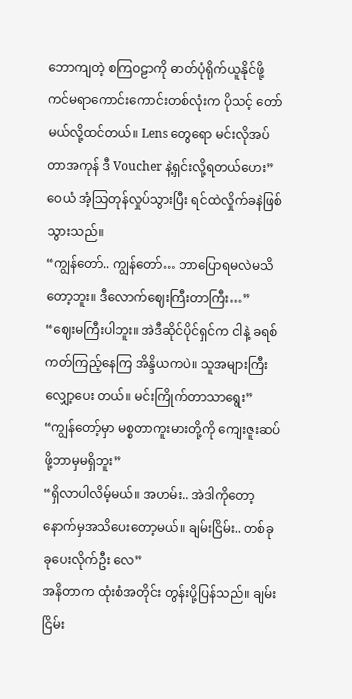ဘောကျတဲ့ စကြဝဠာကို ဓာတ်ပုံရိုက်ယူနိုင်ဖို့ ကင်မရာကောင်းကောင်းတစ်လုံးက ပိုသင့် တော်မယ်လို့ထင်တယ်။ Lens တွေရော မင်းလိုအပ်တာအကုန် ဒီ Voucher နဲ့ရှင်းလို့ရတယ်ဟေး”
ဝေယံ အံ့သြတုန်လှုပ်သွားပြီး ရင်ထဲလှိုက်ခနဲဖြစ်သွားသည်။
“ကျွန်တော်.. ကျွန်တော်… ဘာပြောရမလဲမသိတော့ဘူး။ ဒီလောက်ဈေးကြီးတာကြီး…”
“ဈေးမကြီးပါဘူး။ အဲဒီဆိုင်ပိုင်ရှင်က ငါနဲ့ ခရစ်ကတ်ကြည့်နေကြ အိန္ဒိယကပဲ။ သူအများကြီး လျှော့ပေး တယ်။ မင်းကြိုက်တာသာရွေး”
“ကျွန်တော့်မှာ မစ္စတာကူးမားတို့ကို ကျေးဇူးဆပ်ဖို့ဘာမှမရှိဘူး”
“ရှိလာပါလိမ့်မယ်။ အဟမ်း.. အဲဒါကိုတော့ နောက်မှအသိပေးတော့မယ်။ ချမ်းငြိမ်း.. တစ်ခုခုပေးလိုက်ဦး လေ”
အနိတာက ထုံးစံအတိုင်း တွန်းပို့ပြန်သည်။ ချမ်းငြိမ်း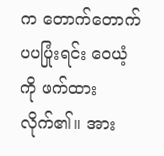က တောက်တောက်ပပပြုံးရင်း ဝေယံ့ကို ဖက်ထား လိုက်၏။ အား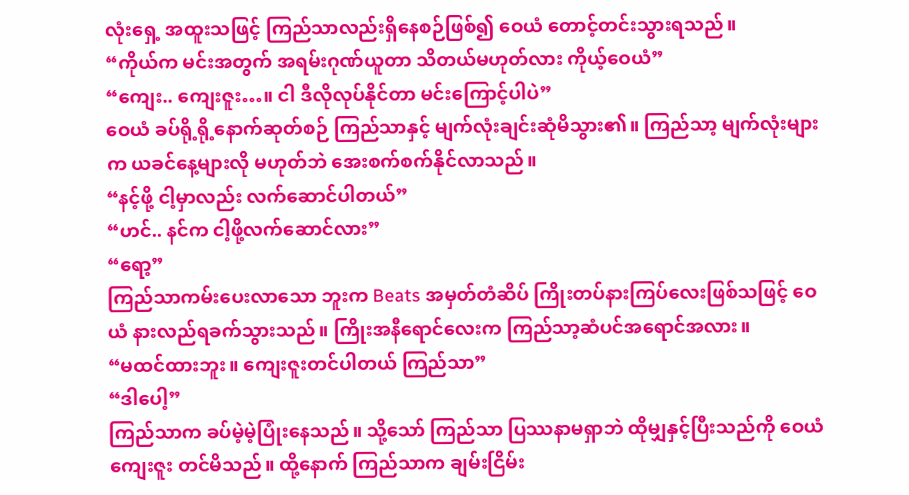လုံးရှေ့ အထူးသဖြင့် ကြည်သာလည်းရှိနေစဉ်ဖြစ်၍ ဝေယံ တောင့်တင်းသွားရသည်။
“ကိုယ်က မင်းအတွက် အရမ်းဂုဏ်ယူတာ သိတယ်မဟုတ်လား ကိုယ့်ဝေယံ”
“ကျေး.. ကျေးဇူး…။ ငါ ဒီလိုလုပ်နိုင်တာ မင်းကြောင့်ပါပဲ”
ဝေယံ ခပ်ရို့ရို့နောက်ဆုတ်စဉ် ကြည်သာနှင့် မျက်လုံးချင်းဆုံမိသွား၏။ ကြည်သာ့ မျက်လုံးများက ယခင်နေ့များလို မဟုတ်ဘဲ အေးစက်စက်နိုင်လာသည်။
“နင့်ဖို့ ငါ့မှာလည်း လက်ဆောင်ပါတယ်”
“ဟင်.. နင်က ငါ့ဖို့လက်ဆောင်လား”
“ရော့”
ကြည်သာကမ်းပေးလာသော ဘူးက Beats အမှတ်တံဆိပ် ကြိုးတပ်နားကြပ်လေးဖြစ်သဖြင့် ဝေယံ နားလည်ရခက်သွားသည်။ ကြိုးအနီရောင်လေးက ကြည်သာ့ဆံပင်အရောင်အလား။
“မထင်ထားဘူး။ ကျေးဇူးတင်ပါတယ် ကြည်သာ”
“ဒါပေါ့”
ကြည်သာက ခပ်မဲ့မဲ့ပြုံးနေသည်။ သို့သော် ကြည်သာ ပြဿနာမရှာဘဲ ထိုမျှနှင့်ပြီးသည်ကို ဝေယံ ကျေးဇူး တင်မိသည်။ ထို့နောက် ကြည်သာက ချမ်းငြိမ်း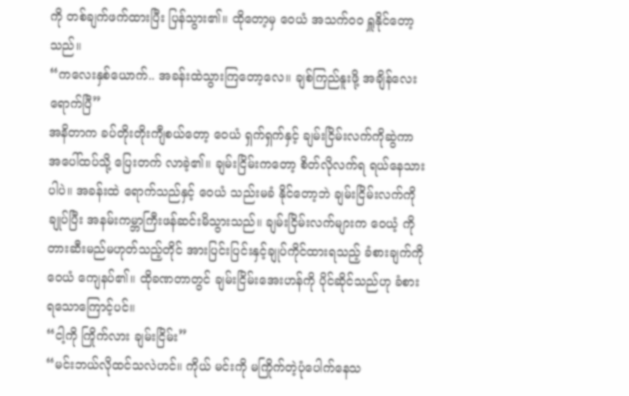ကို တစ်ချက်ဖက်ထားပြီး ပြန်သွား၏။ ထိုတော့မှ ဝေယံ အသက်ဝဝ ရှူနိုင်တော့သည်။
“ကလေးနှစ်ယောက်.. အခန်းထဲသွားကြတော့လေ။ ချစ်ကြည်နူးဖို့ အချိန်လေးရောက်ပြီ”
အနိတာက ခပ်တိုးတိုးကျီစယ်တော့ ဝေယံ ရှက်ရှက်နှင့် ချမ်းငြိမ်းလက်ကိုဆွဲကာ အပေါ်ထပ်သို့ ပြေးတက် လာခဲ့၏။ ချမ်းငြိမ်းကတော့ စိတ်လိုလက်ရ ရယ်နေသားပါပဲ။ အခန်းထဲ ရောက်သည်နှင့် ဝေယံ သည်းမခံ နိုင်တော့ဘဲ ချမ်းငြိမ်းလက်ကိုချုပ်ပြီး အနမ်းကမ္ဘာကြီးဖန်ဆင်းမိသွားသည်။ ချမ်းငြိမ်းလက်များက ဝေယံ့ ကို တားဆီးမည်မဟုတ်သည့်တိုင် အားပြင်းပြင်းနှင့်ချုပ်ကိုင်ထားရသည့် ခံစားချက်ကို ဝေယံ ကျေနပ်၏။ ထိုခဏတာတွင် ချမ်းငြိမ်းအေးဟန်ကို ပိုင်ဆိုင်သည်ဟု ခံစားရသောကြောင့်ပင်။
“ငါ့ကို ကြိုက်လား ချမ်းငြိမ်း”
“မင်းဘယ်လိုထင်သလဲဟင်။ ကိုယ် မင်းကို မကြိုက်တဲ့ပုံပေါက်နေသ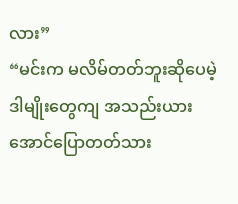လား”
“မင်းက မလိမ်တတ်ဘူးဆိုပေမဲ့ ဒါမျိုးတွေကျ အသည်းယားအောင်ပြောတတ်သား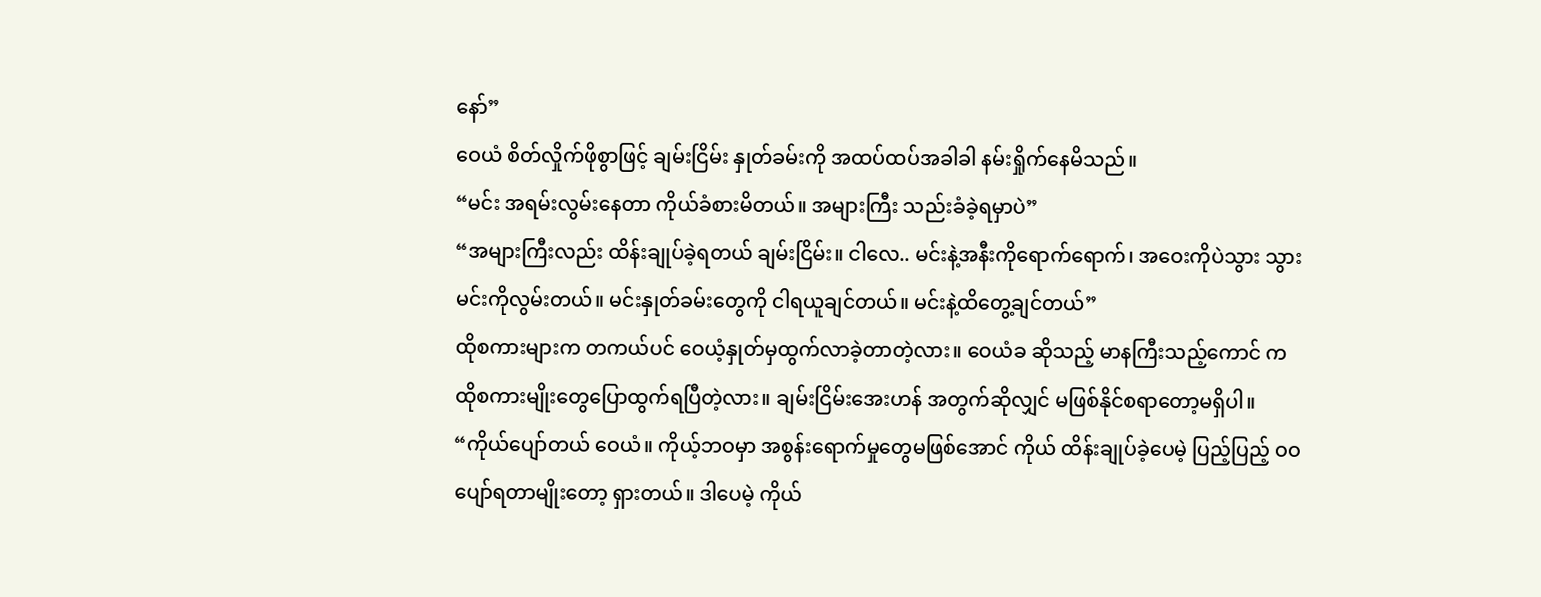နော်”
ဝေယံ စိတ်လှိုက်ဖိုစွာဖြင့် ချမ်းငြိမ်း နှုတ်ခမ်းကို အထပ်ထပ်အခါခါ နမ်းရှိုက်နေမိသည်။
“မင်း အရမ်းလွမ်းနေတာ ကိုယ်ခံစားမိတယ်။ အများကြီး သည်းခံခဲ့ရမှာပဲ”
“အများကြီးလည်း ထိန်းချုပ်ခဲ့ရတယ် ချမ်းငြိမ်း။ ငါလေ.. မင်းနဲ့အနီးကိုရောက်ရောက်၊ အဝေးကိုပဲသွား သွား မင်းကိုလွမ်းတယ်။ မင်းနှုတ်ခမ်းတွေကို ငါရယူချင်တယ်။ မင်းနဲ့ထိတွေ့ချင်တယ်”
ထိုစကားများက တကယ်ပင် ဝေယံ့နှုတ်မှထွက်လာခဲ့တာတဲ့လား။ ဝေယံခ ဆိုသည့် မာနကြီးသည့်ကောင် က ထိုစကားမျိုးတွေပြောထွက်ရပြီတဲ့လား။ ချမ်းငြိမ်းအေးဟန် အတွက်ဆိုလျှင် မဖြစ်နိုင်စရာတော့မရှိပါ။
“ကိုယ်ပျော်တယ် ဝေယံ။ ကိုယ့်ဘဝမှာ အစွန်းရောက်မှုတွေမဖြစ်အောင် ကိုယ် ထိန်းချုပ်ခဲ့ပေမဲ့ ပြည့်ပြည့် ဝဝ ပျော်ရတာမျိုးတော့ ရှားတယ်။ ဒါပေမဲ့ ကိုယ်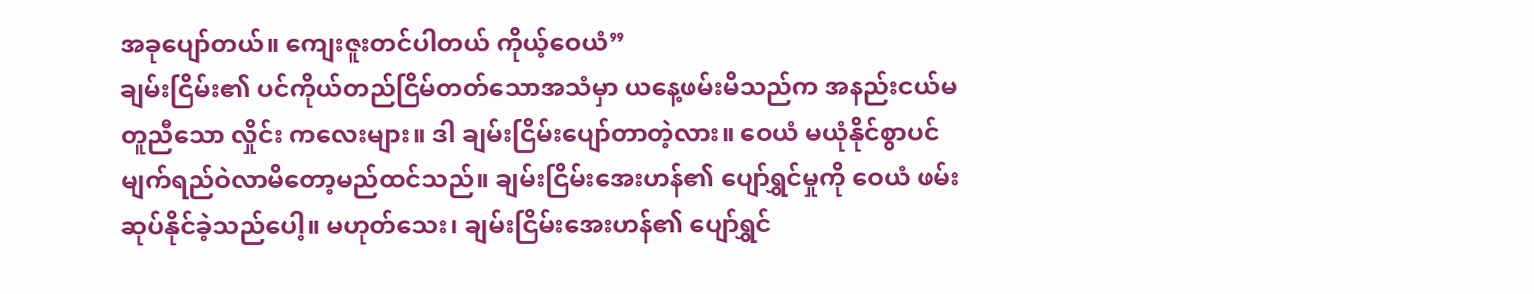အခုပျော်တယ်။ ကျေးဇူးတင်ပါတယ် ကိုယ့်ဝေယံ”
ချမ်းငြိမ်း၏ ပင်ကိုယ်တည်ငြိမ်တတ်သောအသံမှာ ယနေ့ဖမ်းမိသည်က အနည်းငယ်မတူညီသော လှိုင်း ကလေးများ။ ဒါ ချမ်းငြိမ်းပျော်တာတဲ့လား။ ဝေယံ မယုံနိုင်စွာပင် မျက်ရည်ဝဲလာမိတော့မည်ထင်သည်။ ချမ်းငြိမ်းအေးဟန်၏ ပျော်ရွှင်မှုကို ဝေယံ ဖမ်းဆုပ်နိုင်ခဲ့သည်ပေါ့။ မဟုတ်သေး၊ ချမ်းငြိမ်းအေးဟန်၏ ပျော်ရွှင်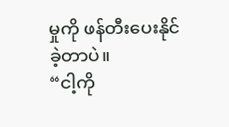မှုကို ဖန်တီးပေးနိုင်ခဲ့တာပဲ။
“ငါ့ကို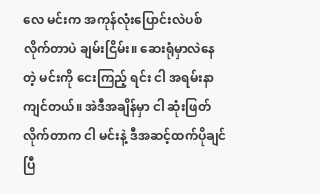လေ မင်းက အကုန်လုံးပြောင်းလဲပစ်လိုက်တာပဲ ချမ်းငြိမ်း။ ဆေးရုံမှာလဲနေတဲ့ မင်းကို ငေးကြည့် ရင်း ငါ အရမ်းနာကျင်တယ်။ အဲဒီအချိန်မှာ ငါ ဆုံးဖြတ်လိုက်တာက ငါ မင်းနဲ့ ဒီအဆင့်ထက်ပိုချင်ပြီ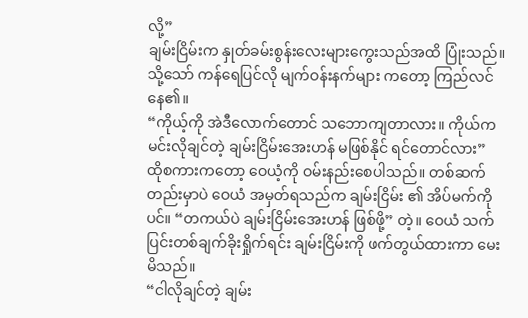လို့”
ချမ်းငြိမ်းက နှုတ်ခမ်းစွန်းလေးများကွေးသည်အထိ ပြုံးသည်။ သို့သော် ကန်ရေပြင်လို မျက်ဝန်းနက်များ ကတော့ ကြည်လင်နေ၏။
“ကိုယ့်ကို အဲဒီလောက်တောင် သဘောကျတာလား။ ကိုယ်က မင်းလိုချင်တဲ့ ချမ်းငြိမ်းအေးဟန် မဖြစ်နိုင် ရင်တောင်လား”
ထိုစကားကတော့ ဝေယံ့ကို ဝမ်းနည်းစေပါသည်။ တစ်ဆက်တည်းမှာပဲ ဝေယံ အမှတ်ရသည်က ချမ်းငြိမ်း ၏ အိပ်မက်ကိုပင်။ “တကယ်ပဲ ချမ်းငြိမ်းအေးဟန် ဖြစ်ဖို့” တဲ့။ ဝေယံ သက်ပြင်းတစ်ချက်ခိုးရှိုက်ရင်း ချမ်းငြိမ်းကို ဖက်တွယ်ထားကာ မေးမိသည်။
“ငါလိုချင်တဲ့ ချမ်း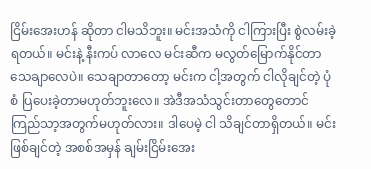ငြိမ်းအေးဟန် ဆိုတာ ငါမသိဘူး။ မင်းအသံကို ငါကြားပြီး စွဲလမ်းခဲ့ရတယ်။ မင်းနဲ့ နီးကပ် လာလေ မင်းဆီက မလွတ်မြောက်နိုင်တာသေချာလေပဲ။ သေချာတာတော့ မင်းက ငါ့အတွက် ငါလိုချင်တဲ့ ပုံစံ ပြပေးခဲ့တာမဟုတ်ဘူးလေ။ အဲဒီအသံသွင်းတာတွေတောင် ကြည်သာ့အတွက်မဟုတ်လား။ ဒါပေမဲ့ ငါ သိချင်တာရှိတယ်။ မင်းဖြစ်ချင်တဲ့ အစစ်အမှန် ချမ်းငြိမ်းအေး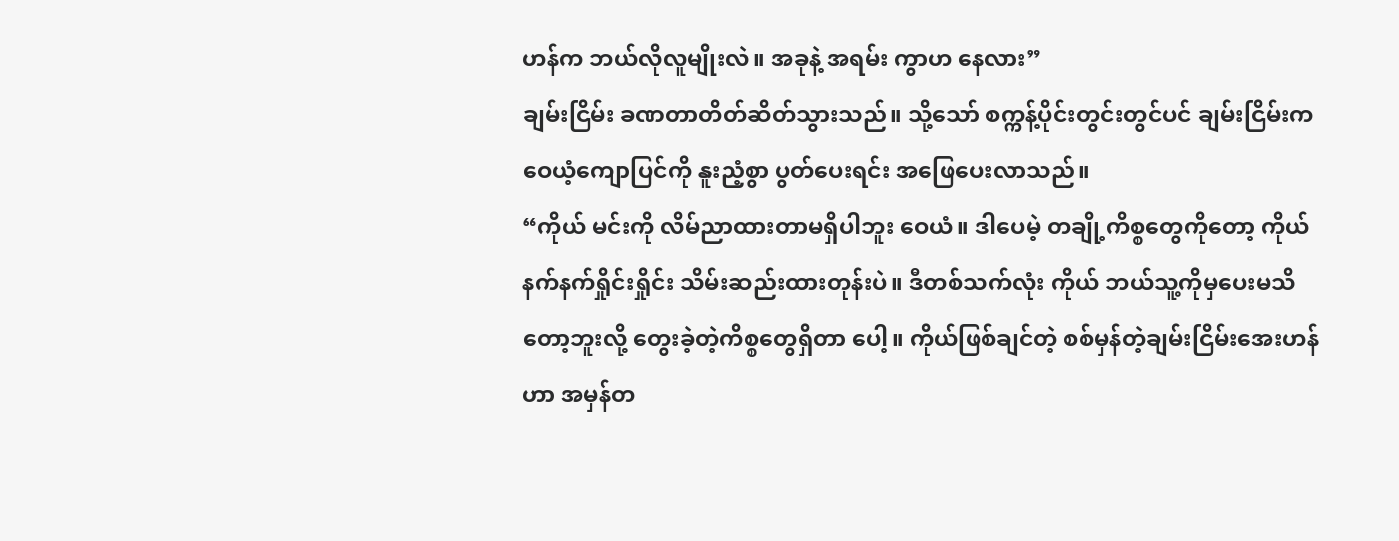ဟန်က ဘယ်လိုလူမျိုးလဲ။ အခုနဲ့ အရမ်း ကွာဟ နေလား”
ချမ်းငြိမ်း ခဏတာတိတ်ဆိတ်သွားသည်။ သို့သော် စက္ကန့်ပိုင်းတွင်းတွင်ပင် ချမ်းငြိမ်းက ဝေယံ့ကျောပြင်ကို နူးညံ့စွာ ပွတ်ပေးရင်း အဖြေပေးလာသည်။
“ကိုယ် မင်းကို လိမ်ညာထားတာမရှိပါဘူး ဝေယံ။ ဒါပေမဲ့ တချို့ကိစ္စတွေကိုတော့ ကိုယ်နက်နက်ရှိုင်းရှိုင်း သိမ်းဆည်းထားတုန်းပဲ။ ဒီတစ်သက်လုံး ကိုယ် ဘယ်သူ့ကိုမှပေးမသိတော့ဘူးလို့ တွေးခဲ့တဲ့ကိစ္စတွေရှိတာ ပေါ့။ ကိုယ်ဖြစ်ချင်တဲ့ စစ်မှန်တဲ့ချမ်းငြိမ်းအေးဟန်ဟာ အမှန်တ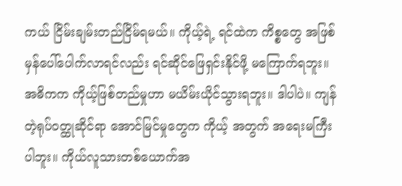ကယ် ငြိမ်းချမ်းတည်ငြိမ်ရမယ်။ ကိုယ့်ရဲ့ ရင်ထဲက ကိစ္စတွေ အဖြစ်မှန်ပေါ်ပေါက်လာရင်လည်း ရင်ဆိုင်ဖြေရှင်းနိုင်ဖို့ မကြောက်ရဘူး။ အဓိကက ကိုယ့်ဖြစ်တည်မှုဟာ မယိမ်းယိုင်သွားရဘူး။ ဒါပါပဲ။ ကျန်တဲ့ရုပ်ဝတ္ထုဆိုင်ရာ အောင်မြင်မှုတွေက ကိုယ့် အတွက် အရေးမကြီးပါဘူး။ ကိုယ်လူသားတစ်ယောက်အ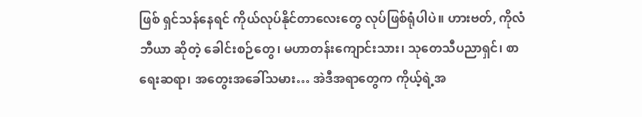ဖြစ် ရှင်သန်နေရင် ကိုယ်လုပ်နိုင်တာလေးတွေ လုပ်ဖြစ်ရုံပါပဲ။ ဟားဗတ်, ကိုလံဘီယာ ဆိုတဲ့ ခေါင်းစဉ်တွေ၊ မဟာတန်းကျောင်းသား၊ သုတေသီပညာရှင်၊ စာရေးဆရာ၊ အတွေးအခေါ်သမား… အဲဒီအရာတွေက ကိုယ့်ရဲ့အ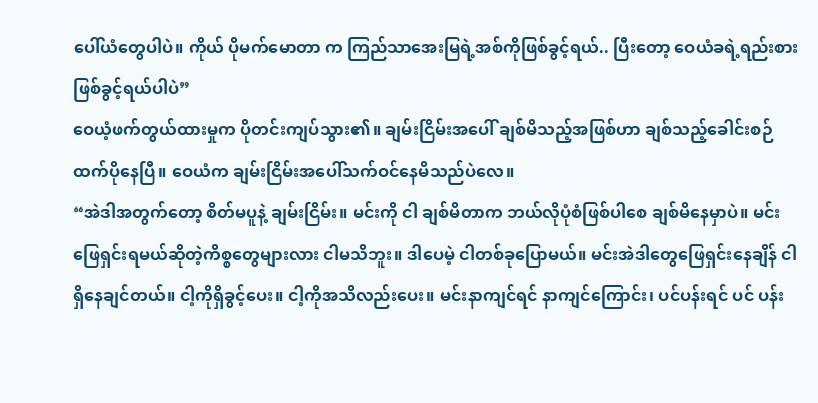ပေါ်ယံတွေပါပဲ။ ကိုယ် ပိုမက်မောတာ က ကြည်သာအေးမြရဲ့အစ်ကိုဖြစ်ခွင့်ရယ်.. ပြီးတော့ ဝေယံခရဲ့ရည်းစားဖြစ်ခွင့်ရယ်ပါပဲ”
ဝေယံ့ဖက်တွယ်ထားမှုက ပိုတင်းကျပ်သွား၏။ ချမ်းငြိမ်းအပေါ် ချစ်မိသည့်အဖြစ်ဟာ ချစ်သည့်ခေါင်းစဉ် ထက်ပိုနေပြီ။ ဝေယံက ချမ်းငြိမ်းအပေါ်သက်ဝင်နေမိသည်ပဲလေ။
“အဲဒါအတွက်တော့ စိတ်မပူနဲ့ ချမ်းငြိမ်း။ မင်းကို ငါ ချစ်မိတာက ဘယ်လိုပုံစံဖြစ်ပါစေ ချစ်မိနေမှာပဲ။ မင်း ဖြေရှင်းရမယ်ဆိုတဲ့ကိစ္စတွေများလား ငါမသိဘူး။ ဒါပေမဲ့ ငါတစ်ခုပြောမယ်။ မင်းအဲဒါတွေဖြေရှင်းနေချိန် ငါ ရှိနေချင်တယ်။ ငါ့ကိုရှိခွင့်ပေး။ ငါ့ကိုအသိလည်းပေး။ မင်းနာကျင်ရင် နာကျင်ကြောင်း၊ ပင်ပန်းရင် ပင် ပန်း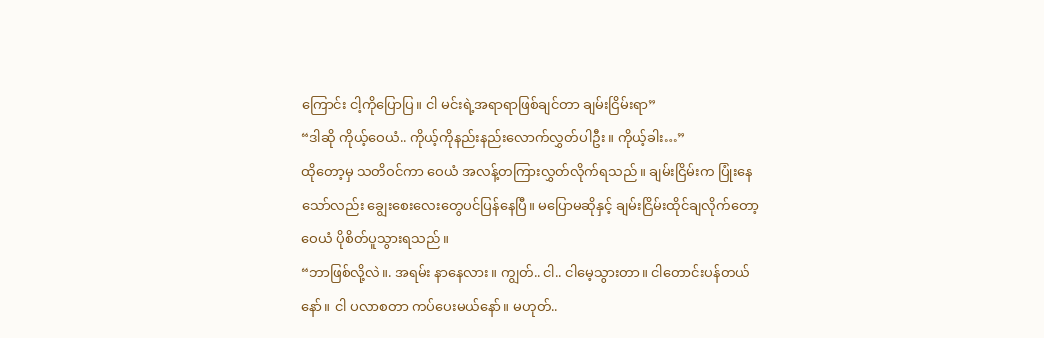ကြောင်း ငါ့ကိုပြောပြ။ ငါ မင်းရဲ့အရာရာဖြစ်ချင်တာ ချမ်းငြိမ်းရာ”
“ဒါဆို ကိုယ့်ဝေယံ.. ကိုယ့်ကိုနည်းနည်းလောက်လွှတ်ပါဦး။ ကိုယ့်ခါး…”
ထိုတော့မှ သတိဝင်ကာ ဝေယံ အလန့်တကြားလွှတ်လိုက်ရသည်။ ချမ်းငြိမ်းက ပြုံးနေသော်လည်း ချွေးစေးလေးတွေပင်ပြန်နေပြီ။ မပြောမဆိုနှင့် ချမ်းငြိမ်းထိုင်ချလိုက်တော့ ဝေယံ ပိုစိတ်ပူသွားရသည်။
“ဘာဖြစ်လို့လဲ။. အရမ်း နာနေလား။ ကျွတ်.. ငါ.. ငါမေ့သွားတာ။ ငါတောင်းပန်တယ်နော်။ ငါ ပလာစတာ ကပ်ပေးမယ်နော်။ မဟုတ်..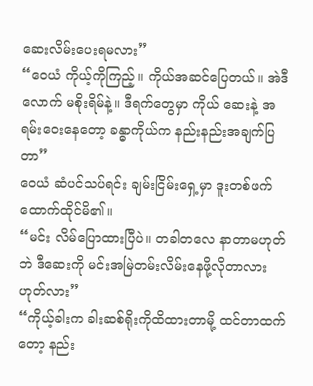ဆေးလိမ်းပေးရမလား”
“ဝေယံ ကိုယ့်ကိုကြည့်။ ကိုယ်အဆင်ပြေတယ်။ အဲဒီလောက် မစိုးရိမ်နဲ့။ ဒီရက်တွေမှာ ကိုယ် ဆေးနဲ့ အရမ်းဝေးနေတော့ ခန္ဓာကိုယ်က နည်းနည်းအချက်ပြတာ”
ဝေယံ ဆံပင်သပ်ရင်း ချမ်းငြိမ်းရှေ့မှာ ဒူးတစ်ဖက်ထောက်ထိုင်မိ၏။
“မင်း လိမ်ပြောထားပြီပဲ။ တခါတလေ နာတာမဟုတ်ဘဲ ဒီဆေးကို မင်းအမြဲတမ်းလိမ်းနေဖို့လိုတာလား ဟုတ်လား”
“ကိုယ့်ခါးက ခါးဆစ်ရိုးကိုထိထားတာမို့ ထင်တာထက်တော့ နည်း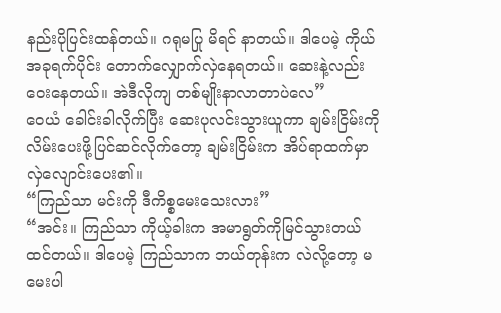နည်းပိုပြင်းထန်တယ်။ ဂရုမပြု မိရင် နာတယ်။ ဒါပေမဲ့ ကိုယ်အခုရက်ပိုင်း တောက်လျှောက်လှဲနေရတယ်။ ဆေးနဲ့လည်းဝေးနေတယ်။ အဲဒီလိုကျ တစ်မျိုးနာလာတာပဲလေ”
ဝေယံ ခေါင်းခါလိုက်ပြီး ဆေးပုလင်းသွားယူကာ ချမ်းငြိမ်းကိုလိမ်းပေးဖို့ပြင်ဆင်လိုက်တော့ ချမ်းငြိမ်းက အိပ်ရာထက်မှာလှဲလျောင်းပေး၏။
“ကြည်သာ မင်းကို ဒီကိစ္စမေးသေးလား”
“အင်း။ ကြည်သာ ကိုယ့်ခါးက အမာရွတ်ကိုမြင်သွားတယ်ထင်တယ်။ ဒါပေမဲ့ ကြည်သာက ဘယ်တုန်းက လဲလို့တော့ မမေးပါ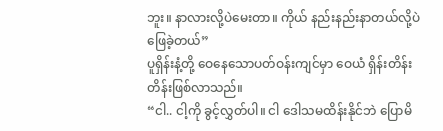ဘူး။ နာလားလို့ပဲမေးတာ။ ကိုယ် နည်းနည်းနာတယ်လို့ပဲဖြေခဲ့တယ်”
ပူရှိန်းနံ့တို့ ဝေနေသောပတ်ဝန်းကျင်မှာ ဝေယံ ရှိန်းတိန်းတိန်းဖြစ်လာသည်။
“ငါ.. ငါ့ကို ခွင့်လွှတ်ပါ။ ငါ ဒေါသမထိန်းနိုင်ဘဲ ပြောမိ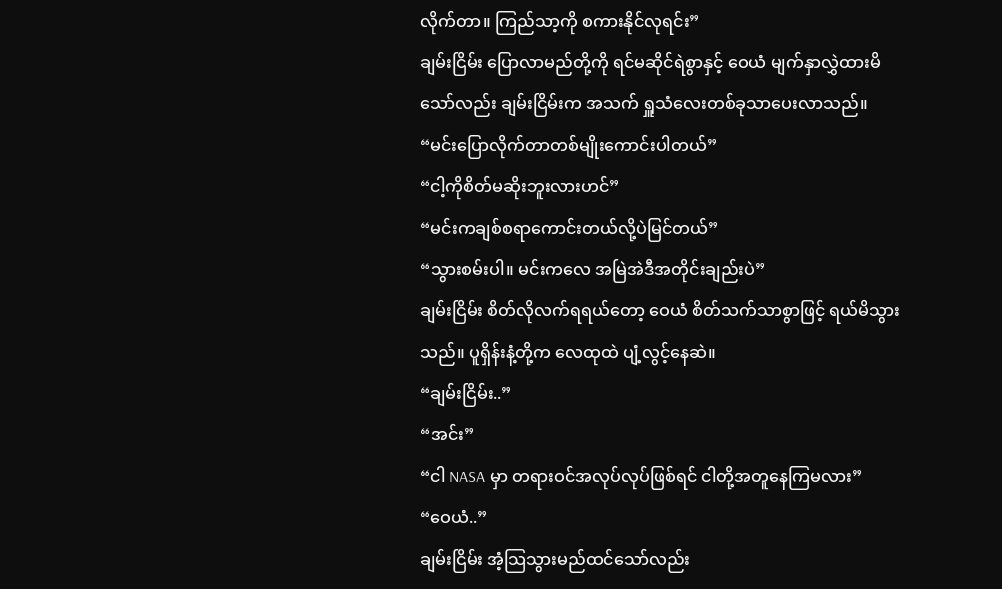လိုက်တာ။ ကြည်သာ့ကို စကားနိုင်လုရင်း”
ချမ်းငြိမ်း ပြောလာမည်တို့ကို ရင်မဆိုင်ရဲစွာနှင့် ဝေယံ မျက်နှာလွှဲထားမိသော်လည်း ချမ်းငြိမ်းက အသက် ရှူသံလေးတစ်ခုသာပေးလာသည်။
“မင်းပြောလိုက်တာတစ်မျိုးကောင်းပါတယ်”
“ငါ့ကိုစိတ်မဆိုးဘူးလားဟင်”
“မင်းကချစ်စရာကောင်းတယ်လို့ပဲမြင်တယ်”
“သွားစမ်းပါ။ မင်းကလေ အမြဲအဲဒီအတိုင်းချည်းပဲ”
ချမ်းငြိမ်း စိတ်လိုလက်ရရယ်တော့ ဝေယံ စိတ်သက်သာစွာဖြင့် ရယ်မိသွားသည်။ ပူရှိန်းနံ့တို့က လေထုထဲ ပျံ့လွင့်နေဆဲ။
“ချမ်းငြိမ်း..”
“အင်း”
“ငါ NASA မှာ တရားဝင်အလုပ်လုပ်ဖြစ်ရင် ငါတို့အတူနေကြမလား”
“ဝေယံ..”
ချမ်းငြိမ်း အံ့သြသွားမည်ထင်သော်လည်း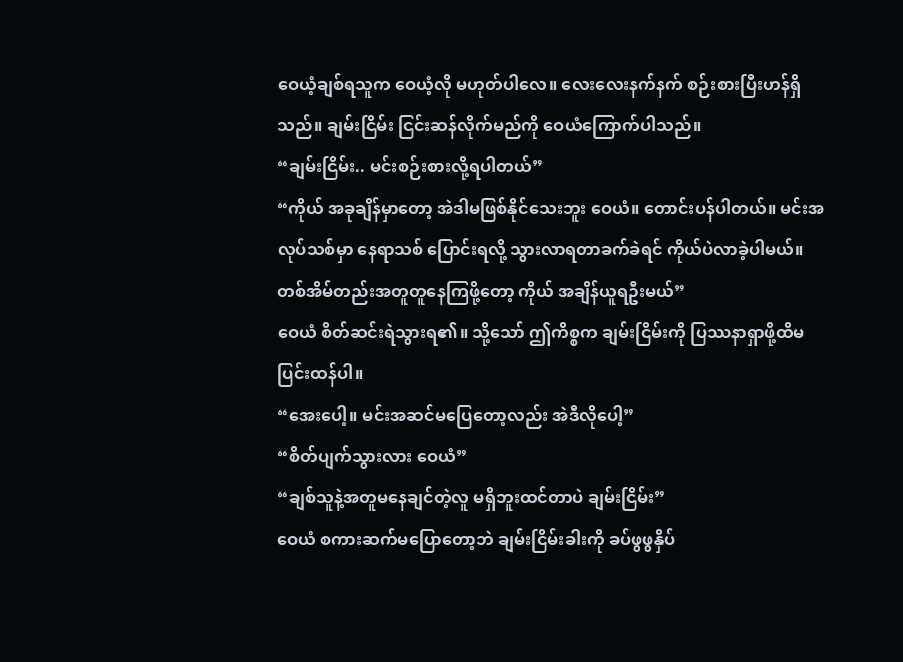ဝေယံ့ချစ်ရသူက ဝေယံ့လို မဟုတ်ပါလေ။ လေးလေးနက်နက် စဉ်းစားပြီးဟန်ရှိသည်။ ချမ်းငြိမ်း ငြင်းဆန်လိုက်မည်ကို ဝေယံကြောက်ပါသည်။
“ချမ်းငြိမ်း.. မင်းစဉ်းစားလို့ရပါတယ်”
“ကိုယ် အခုချိန်မှာတော့ အဲဒါမဖြစ်နိုင်သေးဘူး ဝေယံ။ တောင်းပန်ပါတယ်။ မင်းအလုပ်သစ်မှာ နေရာသစ် ပြောင်းရလို့ သွားလာရတာခက်ခဲရင် ကိုယ်ပဲလာခဲ့ပါမယ်။ တစ်အိမ်တည်းအတူတူနေကြဖို့တော့ ကိုယ် အချိန်ယူရဦးမယ်”
ဝေယံ စိတ်ဆင်းရဲသွားရ၏။ သို့သော် ဤကိစ္စက ချမ်းငြိမ်းကို ပြဿနာရှာဖို့ထိမပြင်းထန်ပါ။
“အေးပေါ့။ မင်းအဆင်မပြေတော့လည်း အဲဒီလိုပေါ့”
“စိတ်ပျက်သွားလား ဝေယံ”
“ချစ်သူနဲ့အတူမနေချင်တဲ့လူ မရှိဘူးထင်တာပဲ ချမ်းငြိမ်း”
ဝေယံ စကားဆက်မပြောတော့ဘဲ ချမ်းငြိမ်းခါးကို ခပ်ဖွဖွနှိပ်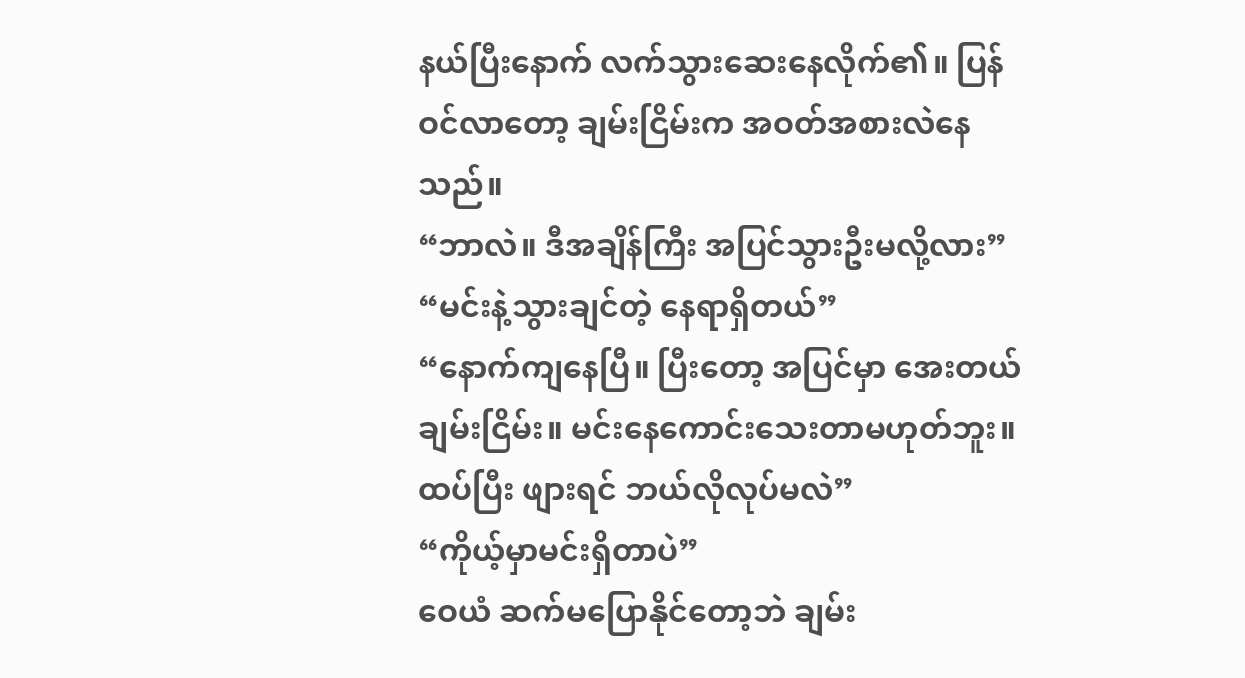နယ်ပြီးနောက် လက်သွားဆေးနေလိုက်၏။ ပြန်ဝင်လာတော့ ချမ်းငြိမ်းက အဝတ်အစားလဲနေသည်။
“ဘာလဲ။ ဒီအချိန်ကြီး အပြင်သွားဦးမလို့လား”
“မင်းနဲ့သွားချင်တဲ့ နေရာရှိတယ်”
“နောက်ကျနေပြီ။ ပြီးတော့ အပြင်မှာ အေးတယ် ချမ်းငြိမ်း။ မင်းနေကောင်းသေးတာမဟုတ်ဘူး။ ထပ်ပြီး ဖျားရင် ဘယ်လိုလုပ်မလဲ”
“ကိုယ့်မှာမင်းရှိတာပဲ”
ဝေယံ ဆက်မပြောနိုင်တော့ဘဲ ချမ်း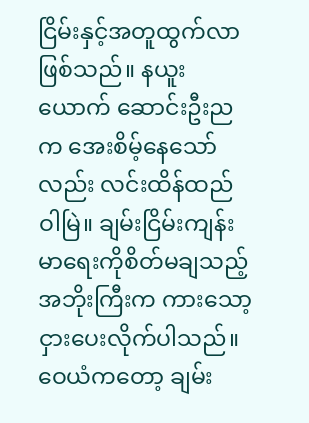ငြိမ်းနှင့်အတူထွက်လာဖြစ်သည်။ နယူးယောက် ဆောင်းဦးညက အေးစိမ့်နေသော်လည်း လင်းထိန်ထည်ဝါမြဲ။ ချမ်းငြိမ်းကျန်းမာရေးကိုစိတ်မချသည့် အဘိုးကြီးက ကားသော့ငှားပေးလိုက်ပါသည်။ ဝေယံကတော့ ချမ်း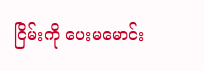ငြိမ်းကို ပေးမမောင်း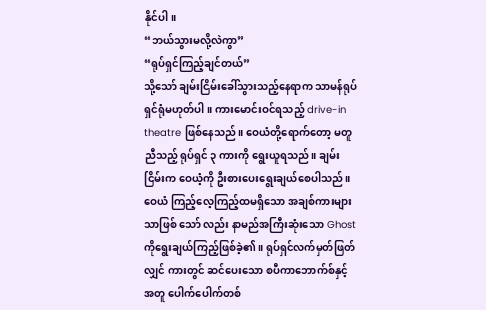နိုင်ပါ။
“ဘယ်သွားမလို့လဲကွာ”
“ရုပ်ရှင်ကြည့်ချင်တယ်”
သို့သော် ချမ်းငြိမ်းခေါ်သွားသည့်နေရာက သာမန်ရုပ်ရှင်ရုံမဟုတ်ပါ။ ကားမောင်းဝင်ရသည့် drive-in theatre ဖြစ်နေသည်။ ဝေယံတို့ရောက်တော့ မတူညီသည့် ရုပ်ရှင် ၃ ကားကို ရွေးယူရသည်။ ချမ်းငြိမ်းက ဝေယံ့ကို ဦးစားပေးရွေးချယ်စေပါသည်။ ဝေယံ ကြည့်လေ့ကြည့်ထမရှိသော အချစ်ကားများသာဖြစ် သော် လည်း နာမည်အကြီးဆုံးသော Ghost ကိုရွေးချယ်ကြည့်ဖြစ်ခဲ့၏။ ရုပ်ရှင်လက်မှတ်ဖြတ်လျှင် ကားတွင် ဆင်ပေးသော စပီကာဘောက်စ်နှင့်အတူ ပေါက်ပေါက်တစ်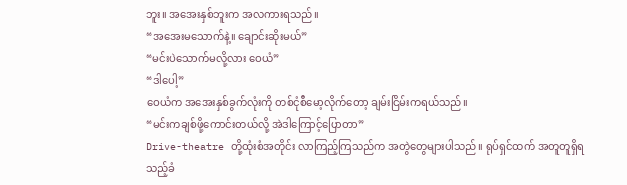ဘူး။ အအေးနှစ်ဘူးက အလကားရသည်။
“အအေးမသောက်နဲ့။ ချောင်းဆိုးမယ်”
“မင်းပဲသောက်မလို့လား ဝေယံ”
“ဒါပေါ့”
ဝေယံက အအေးနှစ်ခွက်လုံးကို တစ်ငုံစီမော့လိုက်တော့ ချမ်းငြိမ်းကရယ်သည်။
“မင်းကချစ်ဖို့ကောင်းတယ်လို့ အဲဒါကြောင့်ပြောတာ”
Drive-theatre တို့ထုံးစံအတိုင်း လာကြည့်ကြသည်က အတွဲတွေများပါသည်။ ရုပ်ရှင်ထက် အတူတူရှိရ သည့်ခံ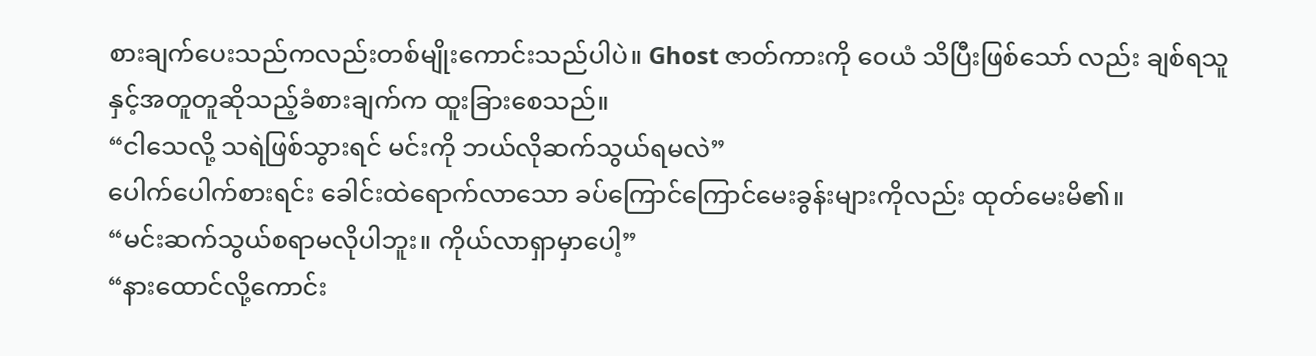စားချက်ပေးသည်ကလည်းတစ်မျိုးကောင်းသည်ပါပဲ။ Ghost ဇာတ်ကားကို ဝေယံ သိပြီးဖြစ်သော် လည်း ချစ်ရသူနှင့်အတူတူဆိုသည့်ခံစားချက်က ထူးခြားစေသည်။
“ငါသေလို့ သရဲဖြစ်သွားရင် မင်းကို ဘယ်လိုဆက်သွယ်ရမလဲ”
ပေါက်ပေါက်စားရင်း ခေါင်းထဲရောက်လာသော ခပ်ကြောင်ကြောင်မေးခွန်းများကိုလည်း ထုတ်မေးမိ၏။
“မင်းဆက်သွယ်စရာမလိုပါဘူး။ ကိုယ်လာရှာမှာပေါ့”
“နားထောင်လို့ကောင်း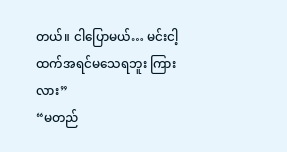တယ်။ ငါပြောမယ်… မင်းငါ့ထက်အရင်မသေရဘူး ကြားလား”
“မတည်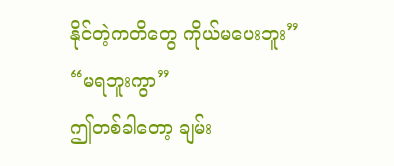နိုင်တဲ့ကတိတွေ ကိုယ်မပေးဘူး”
“မရဘူးကွာ”
ဤတစ်ခါတော့ ချမ်း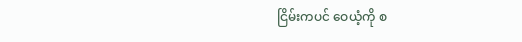ငြိမ်းကပင် ဝေယံ့ကို စ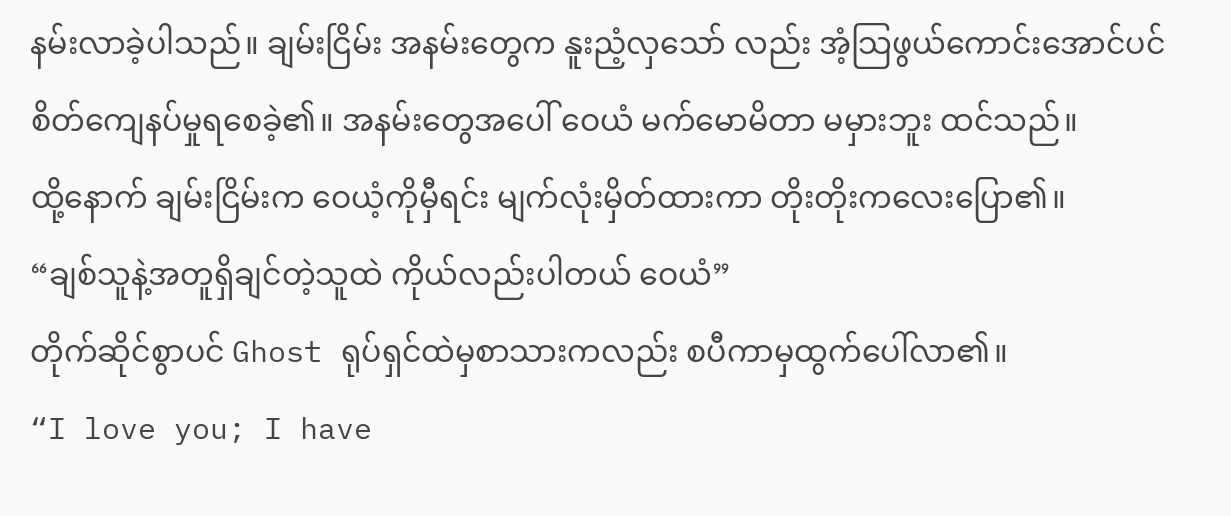နမ်းလာခဲ့ပါသည်။ ချမ်းငြိမ်း အနမ်းတွေက နူးညံ့လှသော် လည်း အံ့သြဖွယ်ကောင်းအောင်ပင် စိတ်ကျေနပ်မှုရစေခဲ့၏။ အနမ်းတွေအပေါ် ဝေယံ မက်မောမိတာ မမှားဘူး ထင်သည်။
ထို့နောက် ချမ်းငြိမ်းက ဝေယံ့ကိုမှီရင်း မျက်လုံးမှိတ်ထားကာ တိုးတိုးကလေးပြော၏။
“ချစ်သူနဲ့အတူရှိချင်တဲ့သူထဲ ကိုယ်လည်းပါတယ် ဝေယံ”
တိုက်ဆိုင်စွာပင် Ghost ရုပ်ရှင်ထဲမှစာသားကလည်း စပီကာမှထွက်ပေါ်လာ၏။
“I love you; I have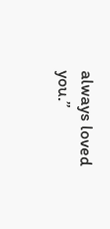always loved you.”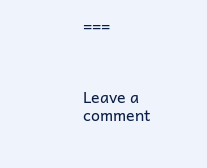===



Leave a comment